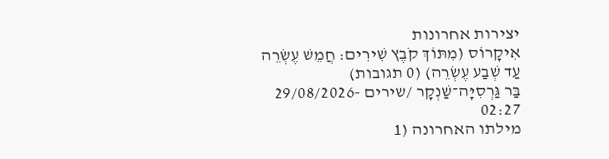יצירות אחרונות
אִיקָרוֹס (מִתּוֹךְ קֹבֶץ שִׁירִים: חֲמֵשׁ עֶשְׂרֵה עַד שְׁבַע עֶשְׂרֵה) (0 תגובות)
בַּר גַּרְסִיָּה־שַׁנְקָר /שירים -29/08/2026 02:27
מילתו האחרונה (1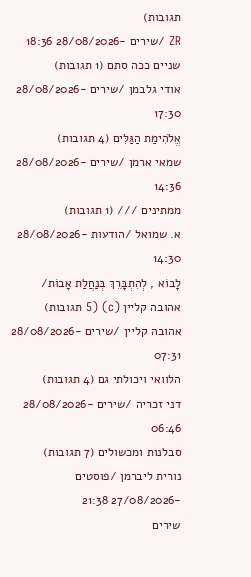תגובות)
ZR /שירים -28/08/2026 18:36
שניים ככה סתם (1 תגובות)
אודי גלבמן /שירים -28/08/2026 17:30
אֱלֹהִימַת הַגַּלִּים (4 תגובות)
שמאי ארמן /שירים -28/08/2026 14:36
ממתינים /// (1 תגובות)
א. שמואל /הודעות -28/08/2026 14:30
לָבוֹא , לְהִתְבָּרֵךְ בְּנַחֲלַת אָבוֹת/ אהובה קליין (c) (5 תגובות)
אהובה קליין /שירים -28/08/2026 07:31
הלוואי ויכולתי גם (4 תגובות)
דני זכריה /שירים -28/08/2026 06:46
סבלנות ומכשולים (7 תגובות)
נורית ליברמן /פוסטים -27/08/2026 21:38
שירים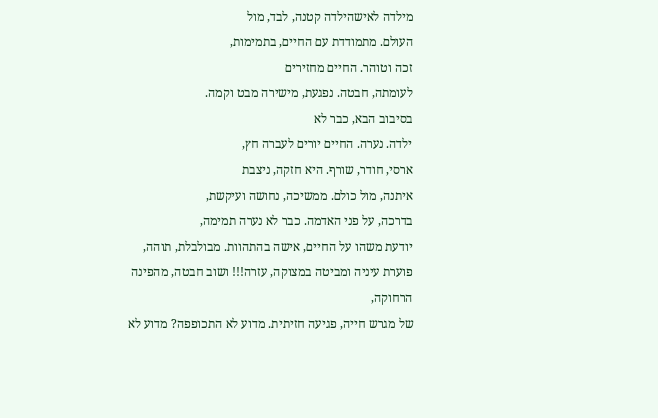מילדה לאישהילדה קטנה, לבד, מול
העולם. מתמודדת עם החיים, בתמימות,
זכה וטוהר. החיים מחזירים
לעומתה, חבטה. נפגעת, מישירה מבט וקמה.
בסיבוב הבא, כבר לא
ילדה. נערה. החיים יורים לעברה חץ,
ארסי, חודר, שורף. היא חזקה, ניצבת
איתנה, מול כולם. ממשיכה, נחושה ועיקשת,
בדרכה, על פני האדמה. כבר לא נערה תמימה,
יודעת משהו על החיים, אישה בהתהוות. מבולבלת, תוהה, פוערת עיניה ומביטה במצוקה, עזרה!!! ושוב חבטה, מהפינה הרחוקה,
של מגרש חייה, פגיעה חזיתית. מדוע לא התכופפה? מדוע לא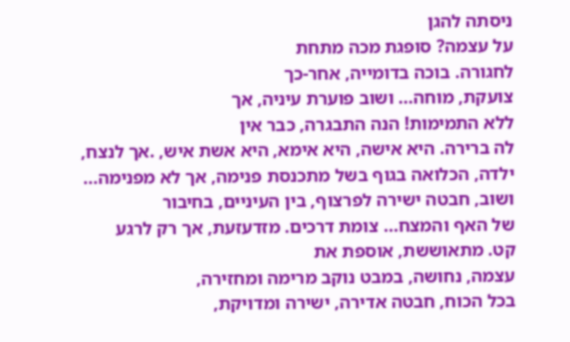ניסתה להגן
על עצמה? סופגת מכה מתחת
לחגורה. בוכה בדומייה, אחר-כך
צועקת, מוחה... ושוב פוערת עיניה, אך
ללא התמימות! הנה התבגרה, כבר אין
לה ברירה. היא אישה, היא אימא, היא אשת איש, .אך לנצח, ילדה, הכלואה בגוף בשל מתכנסת פנימה, אך לא מפנימה... ושוב, חבטה ישירה לפרצוף, בין העיניים, בחיבור
של האף והמצח... צומת דרכים. מזדעזעת, אך רק לרגע
קט. מתאוששת, אוספת את
עצמה, נחושה, במבט נוקב מרימה ומחזירה,
בכל הכוח, חבטה אדירה, ישירה ומדויקת,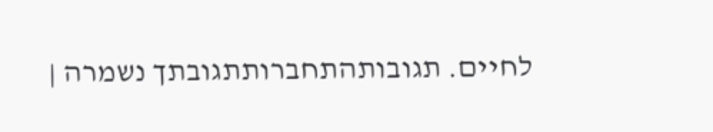לחיים. תגובותהתחברותתגובתך נשמרה |